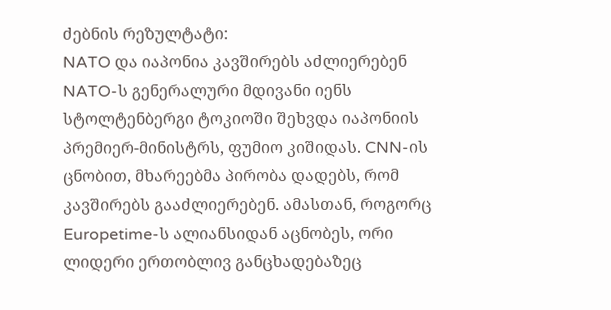ძებნის რეზულტატი:
NATO და იაპონია კავშირებს აძლიერებენ
NATO-ს გენერალური მდივანი იენს სტოლტენბერგი ტოკიოში შეხვდა იაპონიის პრემიერ-მინისტრს, ფუმიო კიშიდას. CNN-ის ცნობით, მხარეებმა პირობა დადებს, რომ კავშირებს გააძლიერებენ. ამასთან, როგორც Europetime-ს ალიანსიდან აცნობეს, ორი ლიდერი ერთობლივ განცხადებაზეც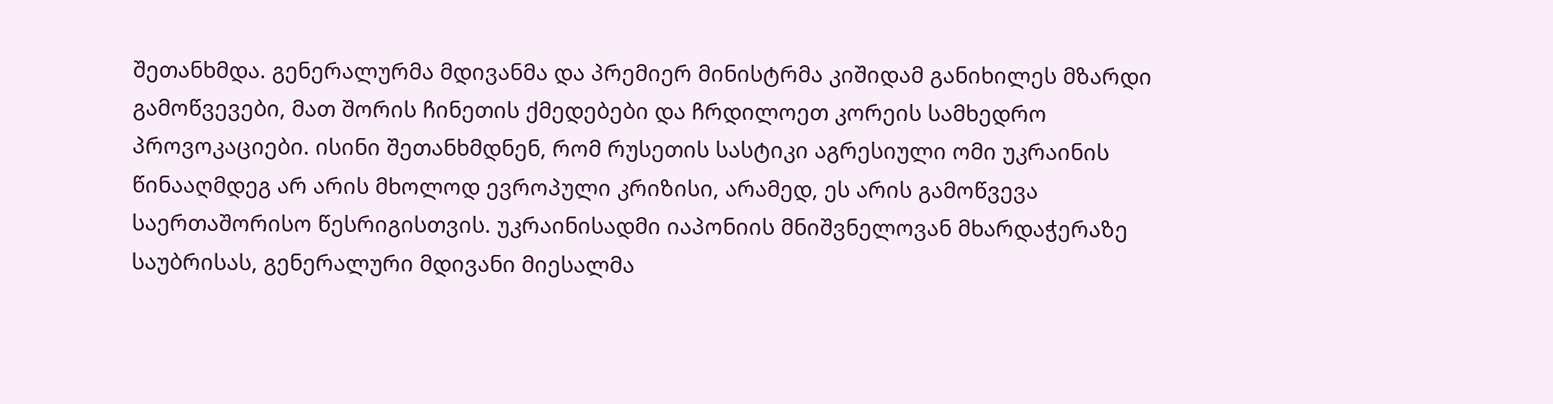შეთანხმდა. გენერალურმა მდივანმა და პრემიერ მინისტრმა კიშიდამ განიხილეს მზარდი გამოწვევები, მათ შორის ჩინეთის ქმედებები და ჩრდილოეთ კორეის სამხედრო პროვოკაციები. ისინი შეთანხმდნენ, რომ რუსეთის სასტიკი აგრესიული ომი უკრაინის წინააღმდეგ არ არის მხოლოდ ევროპული კრიზისი, არამედ, ეს არის გამოწვევა საერთაშორისო წესრიგისთვის. უკრაინისადმი იაპონიის მნიშვნელოვან მხარდაჭერაზე საუბრისას, გენერალური მდივანი მიესალმა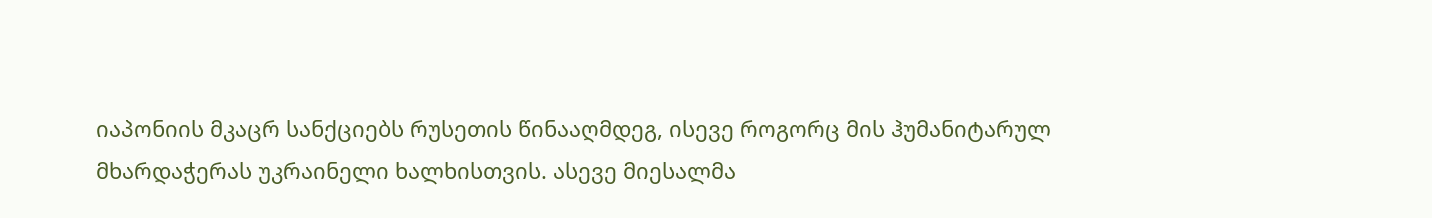იაპონიის მკაცრ სანქციებს რუსეთის წინააღმდეგ, ისევე როგორც მის ჰუმანიტარულ მხარდაჭერას უკრაინელი ხალხისთვის. ასევე მიესალმა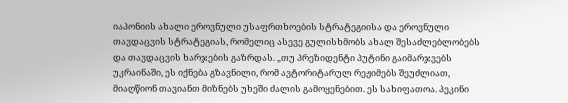იაპონიის ახალი ეროვნული უსაფრთხოების სტრატეგიისა და ეროვნული თავდაცვის სტრატეგიას, რომელიც ასევე გულისხმობს ახალ შესაძლებლობებს და თავდაცვის ხარჯების გაზრდას. „თუ პრეზიდენტი პუტინი გაიმარჯვებს უკრაინაში, ეს იქნება გზავნილი, რომ ავტორიტარულ რეჟიმებს შეუძლიათ, მიაღწიონ თავიანთ მიზნებს უხეში ძალის გამოყენებით. ეს სახიფათოა. პეკინი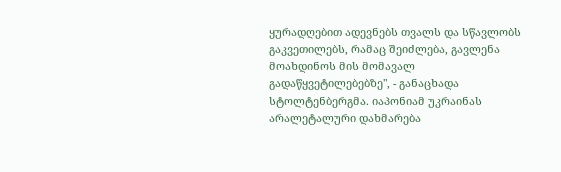ყურადღებით ადევნებს თვალს და სწავლობს გაკვეთილებს, რამაც შეიძლება, გავლენა მოახდინოს მის მომავალ გადაწყვეტილებებზე", - განაცხადა სტოლტენბერგმა. იაპონიამ უკრაინას არალეტალური დახმარება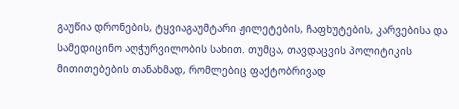გაუწია დრონების, ტყვიაგაუმტარი ჟილეტების, ჩაფხუტების, კარვებისა და სამედიცინო აღჭურვილობის სახით. თუმცა, თავდაცვის პოლიტიკის მითითებების თანახმად, რომლებიც ფაქტობრივად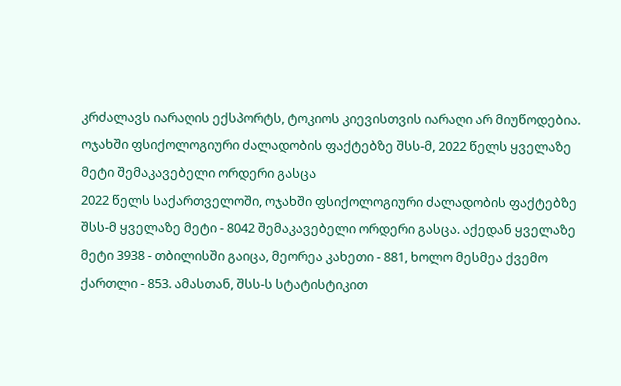კრძალავს იარაღის ექსპორტს, ტოკიოს კიევისთვის იარაღი არ მიუწოდებია.
ოჯახში ფსიქოლოგიური ძალადობის ფაქტებზე შსს-მ, 2022 წელს ყველაზე მეტი შემაკავებელი ორდერი გასცა
2022 წელს საქართველოში, ოჯახში ფსიქოლოგიური ძალადობის ფაქტებზე შსს-მ ყველაზე მეტი - 8042 შემაკავებელი ორდერი გასცა. აქედან ყველაზე მეტი 3938 - თბილისში გაიცა, მეორეა კახეთი - 881, ხოლო მესმეა ქვემო ქართლი - 853. ამასთან, შსს-ს სტატისტიკით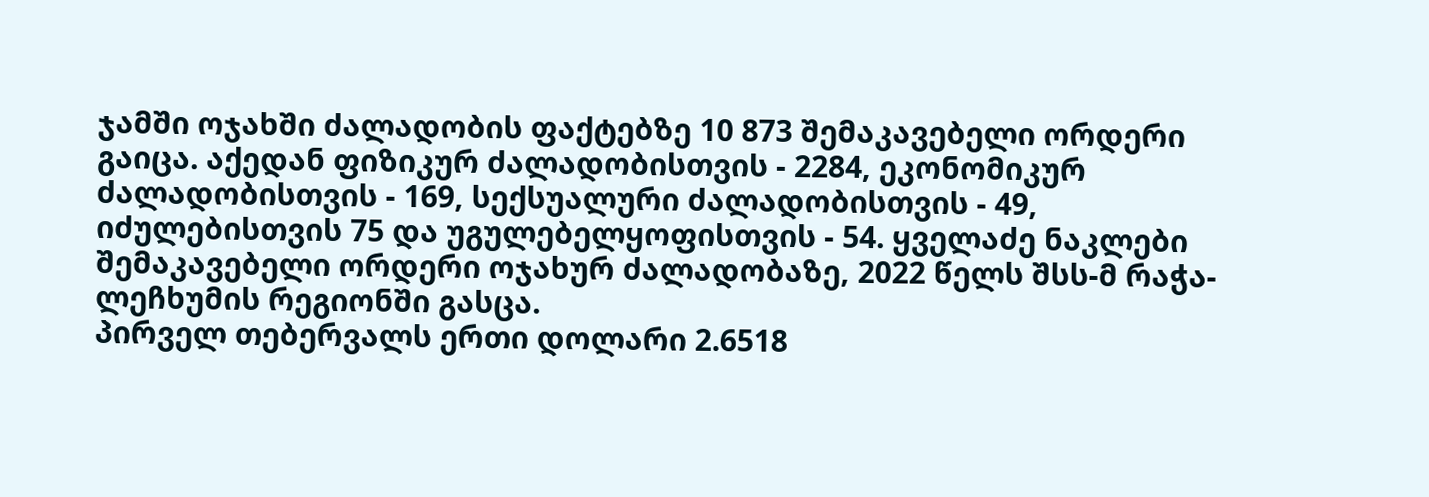ჯამში ოჯახში ძალადობის ფაქტებზე 10 873 შემაკავებელი ორდერი გაიცა. აქედან ფიზიკურ ძალადობისთვის - 2284, ეკონომიკურ ძალადობისთვის - 169, სექსუალური ძალადობისთვის - 49, იძულებისთვის 75 და უგულებელყოფისთვის - 54. ყველაძე ნაკლები შემაკავებელი ორდერი ოჯახურ ძალადობაზე, 2022 წელს შსს-მ რაჭა-ლეჩხუმის რეგიონში გასცა.
პირველ თებერვალს ერთი დოლარი 2.6518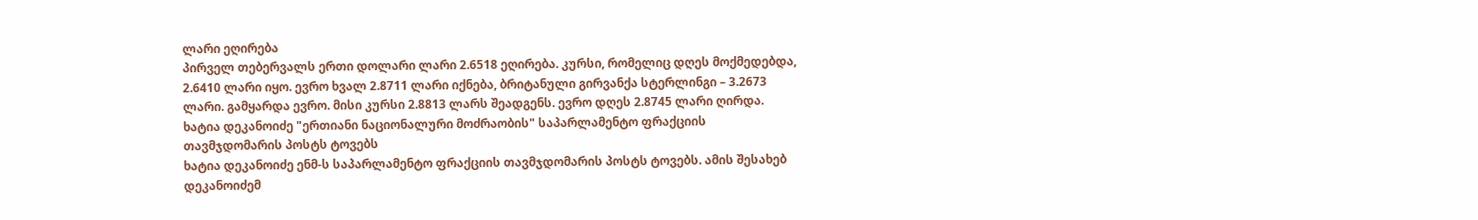ლარი ეღირება
პირველ თებერვალს ერთი დოლარი ლარი 2.6518 ეღირება. კურსი, რომელიც დღეს მოქმედებდა, 2.6410 ლარი იყო. ევრო ხვალ 2.8711 ლარი იქნება, ბრიტანული გირვანქა სტერლინგი – 3.2673 ლარი. გამყარდა ევრო. მისი კურსი 2.8813 ლარს შეადგენს. ევრო დღეს 2.8745 ლარი ღირდა.
ხატია დეკანოიძე "ერთიანი ნაციონალური მოძრაობის" საპარლამენტო ფრაქციის თავმჯდომარის პოსტს ტოვებს
ხატია დეკანოიძე ენმ-ს საპარლამენტო ფრაქციის თავმჯდომარის პოსტს ტოვებს. ამის შესახებ დეკანოიძემ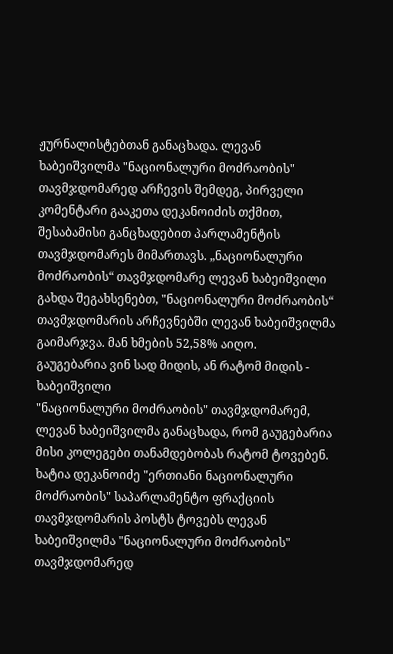ჟურნალისტებთან განაცხადა. ლევან ხაბეიშვილმა "ნაციონალური მოძრაობის" თავმჯდომარედ არჩევის შემდეგ, პირველი კომენტარი გააკეთა დეკანოიძის თქმით, შესაბამისი განცხადებით პარლამენტის თავმჯდომარეს მიმართავს. „ნაციონალური მოძრაობის“ თავმჯდომარე ლევან ხაბეიშვილი გახდა შეგახსენებთ, "ნაციონალური მოძრაობის“ თავმჯდომარის არჩევნებში ლევან ხაბეიშვილმა გაიმარჯვა. მან ხმების 52,58% აიღო.
გაუგებარია ვინ სად მიდის, ან რატომ მიდის - ხაბეიშვილი
"ნაციონალური მოძრაობის" თავმჯდომარემ, ლევან ხაბეიშვილმა განაცხადა, რომ გაუგებარია მისი კოლეგები თანამდებობას რატომ ტოვებენ. ხატია დეკანოიძე "ერთიანი ნაციონალური მოძრაობის" საპარლამენტო ფრაქციის თავმჯდომარის პოსტს ტოვებს ლევან ხაბეიშვილმა "ნაციონალური მოძრაობის" თავმჯდომარედ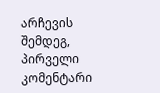არჩევის შემდეგ, პირველი კომენტარი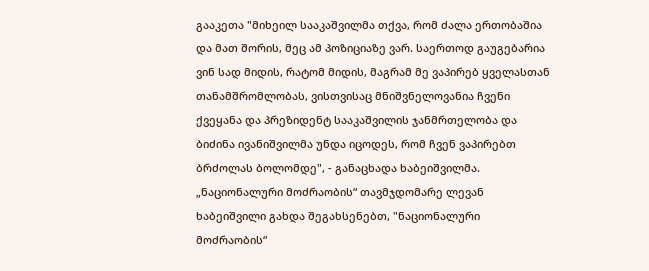გააკეთა "მიხეილ სააკაშვილმა თქვა, რომ ძალა ერთობაშია და მათ შორის, მეც ამ პოზიციაზე ვარ. საერთოდ გაუგებარია ვინ სად მიდის, რატომ მიდის, მაგრამ მე ვაპირებ ყველასთან თანამშრომლობას, ვისთვისაც მნიშვნელოვანია ჩვენი ქვეყანა და პრეზიდენტ სააკაშვილის ჯანმრთელობა და ბიძინა ივანიშვილმა უნდა იცოდეს, რომ ჩვენ ვაპირებთ ბრძოლას ბოლომდე", - განაცხადა ხაბეიშვილმა. „ნაციონალური მოძრაობის“ თავმჯდომარე ლევან ხაბეიშვილი გახდა შეგახსენებთ, "ნაციონალური მოძრაობის“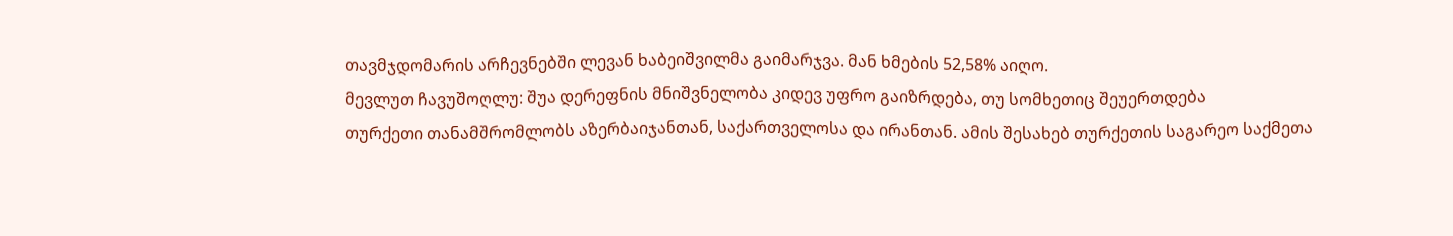თავმჯდომარის არჩევნებში ლევან ხაბეიშვილმა გაიმარჯვა. მან ხმების 52,58% აიღო.
მევლუთ ჩავუშოღლუ: შუა დერეფნის მნიშვნელობა კიდევ უფრო გაიზრდება, თუ სომხეთიც შეუერთდება
თურქეთი თანამშრომლობს აზერბაიჯანთან, საქართველოსა და ირანთან. ამის შესახებ თურქეთის საგარეო საქმეთა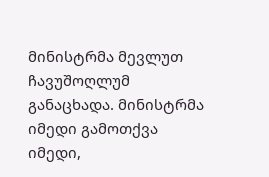მინისტრმა მევლუთ ჩავუშოღლუმ განაცხადა. მინისტრმა იმედი გამოთქვა იმედი,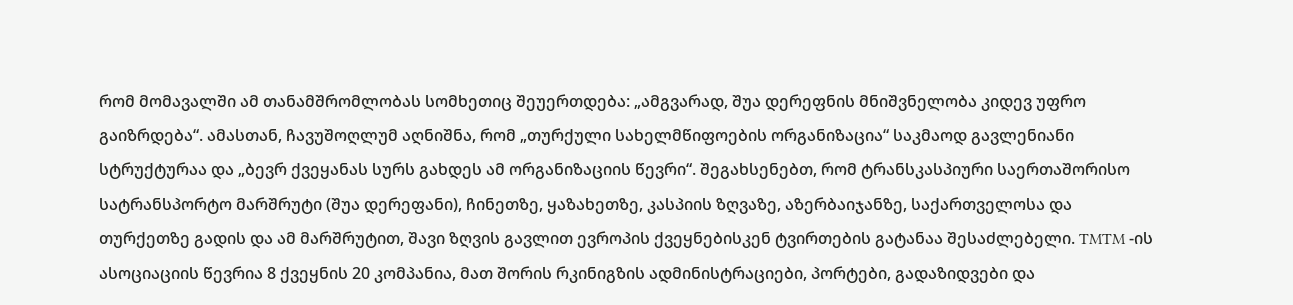რომ მომავალში ამ თანამშრომლობას სომხეთიც შეუერთდება: „ამგვარად, შუა დერეფნის მნიშვნელობა კიდევ უფრო გაიზრდება“. ამასთან, ჩავუშოღლუმ აღნიშნა, რომ „თურქული სახელმწიფოების ორგანიზაცია“ საკმაოდ გავლენიანი სტრუქტურაა და „ბევრ ქვეყანას სურს გახდეს ამ ორგანიზაციის წევრი“. შეგახსენებთ, რომ ტრანსკასპიური საერთაშორისო სატრანსპორტო მარშრუტი (შუა დერეფანი), ჩინეთზე, ყაზახეთზე, კასპიის ზღვაზე, აზერბაიჯანზე, საქართველოსა და თურქეთზე გადის და ამ მარშრუტით, შავი ზღვის გავლით ევროპის ქვეყნებისკენ ტვირთების გატანაა შესაძლებელი. TMTM -ის ასოციაციის წევრია 8 ქვეყნის 20 კომპანია, მათ შორის რკინიგზის ადმინისტრაციები, პორტები, გადაზიდვები და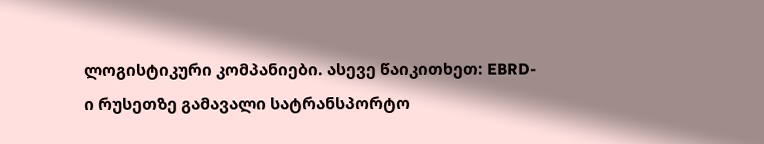ლოგისტიკური კომპანიები. ასევე წაიკითხეთ: EBRD-ი რუსეთზე გამავალი სატრანსპორტო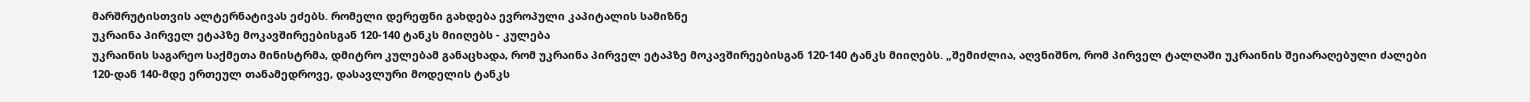მარშრუტისთვის ალტერნატივას ეძებს. რომელი დერეფნი გახდება ევროპული კაპიტალის სამიზნე
უკრაინა პირველ ეტაპზე მოკავშირეებისგან 120-140 ტანკს მიიღებს - კულება
უკრაინის საგარეო საქმეთა მინისტრმა, დმიტრო კულებამ განაცხადა, რომ უკრაინა პირველ ეტაპზე მოკავშირეებისგან 120-140 ტანკს მიიღებს. „შემიძლია, აღვნიშნო, რომ პირველ ტალღაში უკრაინის შეიარაღებული ძალები 120-დან 140-მდე ერთეულ თანამედროვე, დასავლური მოდელის ტანკს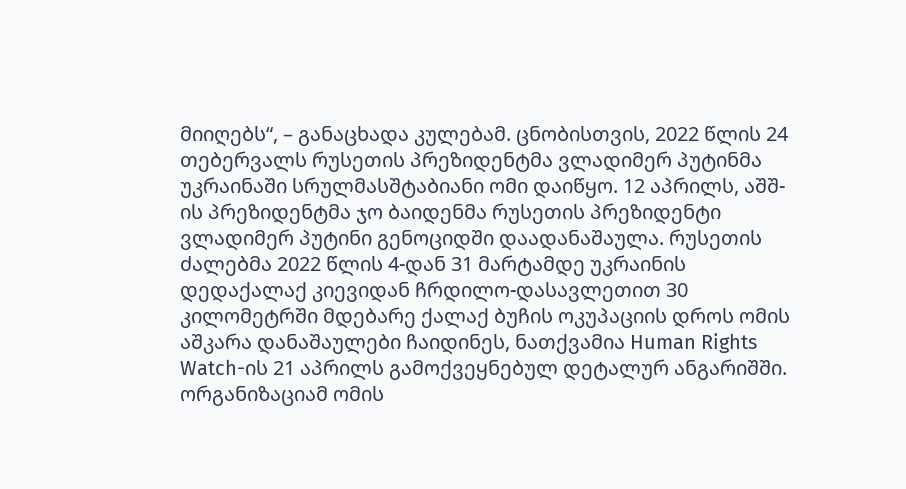მიიღებს“, – განაცხადა კულებამ. ცნობისთვის, 2022 წლის 24 თებერვალს რუსეთის პრეზიდენტმა ვლადიმერ პუტინმა უკრაინაში სრულმასშტაბიანი ომი დაიწყო. 12 აპრილს, აშშ-ის პრეზიდენტმა ჯო ბაიდენმა რუსეთის პრეზიდენტი ვლადიმერ პუტინი გენოციდში დაადანაშაულა. რუსეთის ძალებმა 2022 წლის 4-დან 31 მარტამდე უკრაინის დედაქალაქ კიევიდან ჩრდილო-დასავლეთით 30 კილომეტრში მდებარე ქალაქ ბუჩის ოკუპაციის დროს ომის აშკარა დანაშაულები ჩაიდინეს, ნათქვამია Human Rights Watch-ის 21 აპრილს გამოქვეყნებულ დეტალურ ანგარიშში. ორგანიზაციამ ომის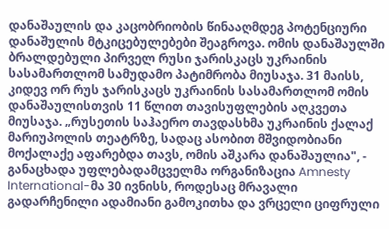დანაშაულის და კაცობრიობის წინააღმდეგ პოტენციური დანაშულის მტკიცებულებები შეაგროვა. ომის დანაშაულში ბრალდებული პირველ რუსი ჯარისკაცს უკრაინის სასამართლომ სამუდამო პატიმრობა მიუსაჯა. 31 მაისს, კიდევ ორ რუს ჯარისკაცს უკრაინის სასამართლომ ომის დანაშაულისთვის 11 წლით თავისუფლების აღკვეთა მიუსაჯა. „რუსეთის საჰაერო თავდასხმა უკრაინის ქალაქ მარიუპოლის თეატრზე, სადაც ასობით მშვიდობიანი მოქალაქე აფარებდა თავს, ომის აშკარა დანაშაულია", - განაცხადა უფლებადამცველმა ორგანიზაცია Amnesty International-მა 30 ივნისს, როდესაც მრავალი გადარჩენილი ადამიანი გამოკითხა და ვრცელი ციფრული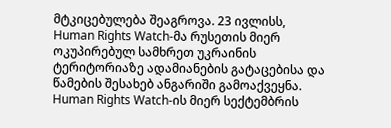მტკიცებულება შეაგროვა. 23 ივლისს, Human Rights Watch-მა რუსეთის მიერ ოკუპირებულ სამხრეთ უკრაინის ტერიტორიაზე ადამიანების გატაცებისა და წამების შესახებ ანგარიში გამოაქვეყნა. Human Rights Watch-ის მიერ სექტემბრის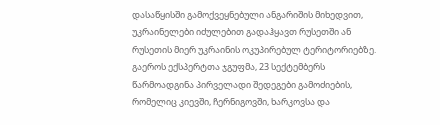დასაწყისში გამოქვეყნებული ანგარიშის მიხედვით, უკრაინელები იძულებით გადაჰყავთ რუსეთში ან რუსეთის მიერ უკრაინის ოკუპირებულ ტერიტორიებზე. გაეროს ექსპერტთა ჯგუფმა, 23 სექტემბერს წარმოადგინა პირველადი შედეგები გამოძიების, რომელიც კიევში, ჩერნიგოვში, ხარკოვსა და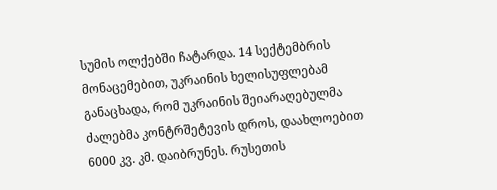სუმის ოლქებში ჩატარდა. 14 სექტემბრის მონაცემებით, უკრაინის ხელისუფლებამ განაცხადა, რომ უკრაინის შეიარაღებულმა ძალებმა კონტრშეტევის დროს, დაახლოებით 6000 კვ. კმ. დაიბრუნეს. რუსეთის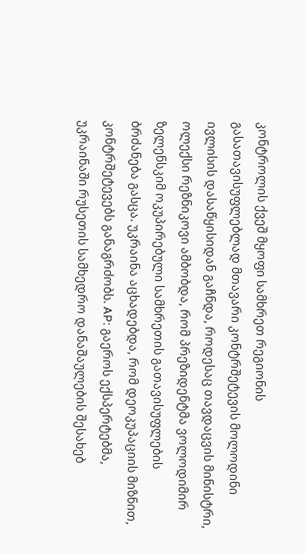კონტროლის ქვეშ მყოფი სამხრეთ რეგიონის გასათავისუფლებლად მთავარი კონტრშეტევის მოლოდინი ივლისის დასაწყისიდან გაჩნდა, როდესაც თავდაცვის მინისტრი, ოლექსი რეზნიკოვი ამბობდა, რომ პრეზიდენტმა ვოლოდიმირ ზელენსკიმ ოკუპირებული სამხრეთის გათავისუფლების ბრძანება გასცა. უკრაინა აცხადებდა, რომ დეოკუპაციის მიზნით, კონტრშეტევებს განაგრძობს. AP: გაეროს ექსპერტებმა, უკრაინაში რუსეთის სამხედრო დანაშაულების შესახებ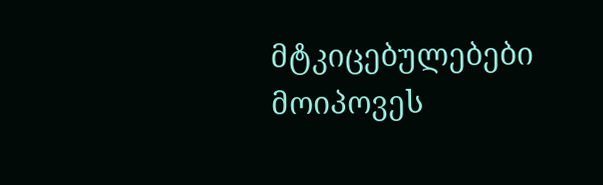მტკიცებულებები მოიპოვეს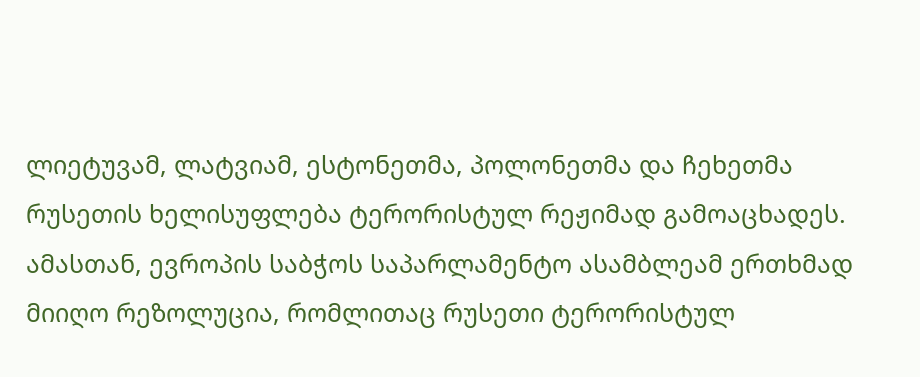ლიეტუვამ, ლატვიამ, ესტონეთმა, პოლონეთმა და ჩეხეთმა რუსეთის ხელისუფლება ტერორისტულ რეჟიმად გამოაცხადეს. ამასთან, ევროპის საბჭოს საპარლამენტო ასამბლეამ ერთხმად მიიღო რეზოლუცია, რომლითაც რუსეთი ტერორისტულ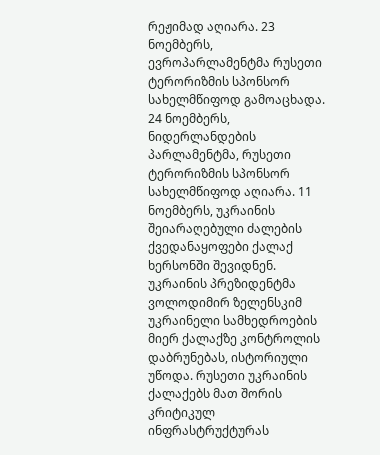რეჟიმად აღიარა. 23 ნოემბერს, ევროპარლამენტმა რუსეთი ტერორიზმის სპონსორ სახელმწიფოდ გამოაცხადა. 24 ნოემბერს, ნიდერლანდების პარლამენტმა, რუსეთი ტერორიზმის სპონსორ სახელმწიფოდ აღიარა. 11 ნოემბერს, უკრაინის შეიარაღებული ძალების ქვედანაყოფები ქალაქ ხერსონში შევიდნენ. უკრაინის პრეზიდენტმა ვოლოდიმირ ზელენსკიმ უკრაინელი სამხედროების მიერ ქალაქზე კონტროლის დაბრუნებას, ისტორიული უწოდა. რუსეთი უკრაინის ქალაქებს მათ შორის კრიტიკულ ინფრასტრუქტურას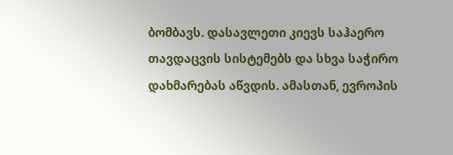ბომბავს. დასავლეთი კიევს საჰაერო თავდაცვის სისტემებს და სხვა საჭირო დახმარებას აწვდის. ამასთან, ევროპის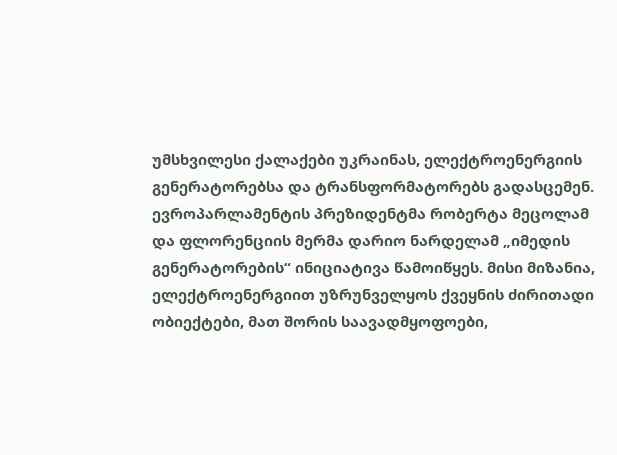უმსხვილესი ქალაქები უკრაინას, ელექტროენერგიის გენერატორებსა და ტრანსფორმატორებს გადასცემენ. ევროპარლამენტის პრეზიდენტმა რობერტა მეცოლამ და ფლორენციის მერმა დარიო ნარდელამ „იმედის გენერატორების“ ინიციატივა წამოიწყეს. მისი მიზანია, ელექტროენერგიით უზრუნველყოს ქვეყნის ძირითადი ობიექტები, მათ შორის საავადმყოფოები,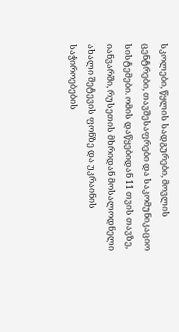სკოლები, წყლის სადგურები, მოვლის ცენტრები, თავშესაფრები და საკომუნიკაციო სისტემები. ომის დაწყებიდან 11 თვის თავზე, იანვარში, რუსეთის მხრიდან მოსალოდნელი ახალი შეტევის ფონზე და უკრაინის საჭიროებების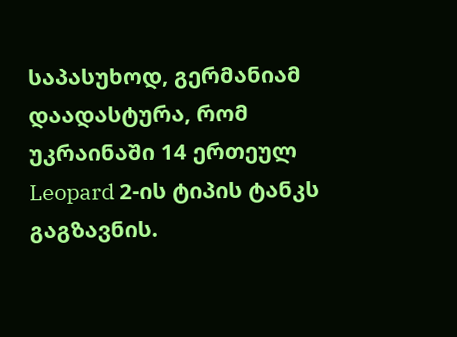საპასუხოდ, გერმანიამ დაადასტურა, რომ უკრაინაში 14 ერთეულ Leopard 2-ის ტიპის ტანკს გაგზავნის.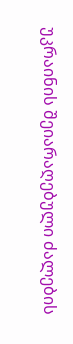უკრაინის შეიარაღებული ძალების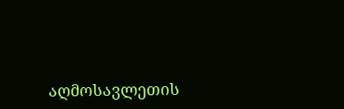აღმოსავლეთის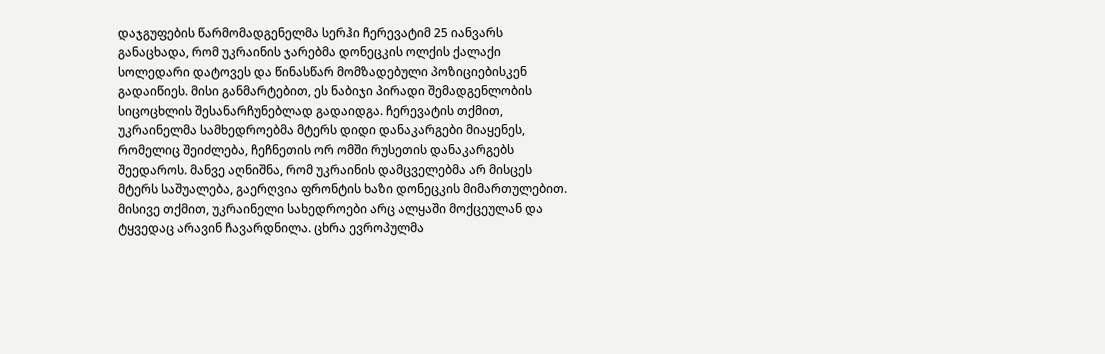დაჯგუფების წარმომადგენელმა სერჰი ჩერევატიმ 25 იანვარს განაცხადა, რომ უკრაინის ჯარებმა დონეცკის ოლქის ქალაქი სოლედარი დატოვეს და წინასწარ მომზადებული პოზიციებისკენ გადაიწიეს. მისი განმარტებით, ეს ნაბიჯი პირადი შემადგენლობის სიცოცხლის შესანარჩუნებლად გადაიდგა. ჩერევატის თქმით, უკრაინელმა სამხედროებმა მტერს დიდი დანაკარგები მიაყენეს, რომელიც შეიძლება, ჩეჩნეთის ორ ომში რუსეთის დანაკარგებს შეედაროს. მანვე აღნიშნა, რომ უკრაინის დამცველებმა არ მისცეს მტერს საშუალება, გაერღვია ფრონტის ხაზი დონეცკის მიმართულებით. მისივე თქმით, უკრაინელი სახედროები არც ალყაში მოქცეულან და ტყვედაც არავინ ჩავარდნილა. ცხრა ევროპულმა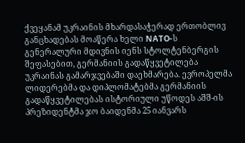ქვეყანამ უკრაინის მხარდასაჭერად ერთობლივ განცხადებას მოაწერა ხელი NATO-ს გენერალური მდივნის იენს სტოლტენბერგის შეფასებით, გერმანიის გადაწყვეტილება უკრაინას გამარჯვებაში დაეხმარება. ევროპელმა ლიდერებმა და დიპლომატებმა გერმანიის გადაწყვეტილებას ისტორიული უწოდეს აშშ-ის პრეზიდენტმა ჯო ბაიდენმა 25 იანვარს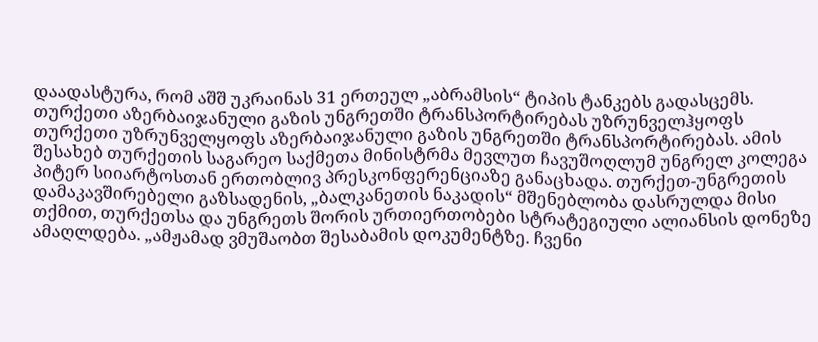დაადასტურა, რომ აშშ უკრაინას 31 ერთეულ „აბრამსის“ ტიპის ტანკებს გადასცემს.
თურქეთი აზერბაიჯანული გაზის უნგრეთში ტრანსპორტირებას უზრუნველჰყოფს
თურქეთი უზრუნველყოფს აზერბაიჯანული გაზის უნგრეთში ტრანსპორტირებას. ამის შესახებ თურქეთის საგარეო საქმეთა მინისტრმა მევლუთ ჩავუშოღლუმ უნგრელ კოლეგა პიტერ სიიარტოსთან ერთობლივ პრესკონფერენციაზე განაცხადა. თურქეთ-უნგრეთის დამაკავშირებელი გაზსადენის, „ბალკანეთის ნაკადის“ მშენებლობა დასრულდა მისი თქმით, თურქეთსა და უნგრეთს შორის ურთიერთობები სტრატეგიული ალიანსის დონეზე ამაღლდება. „ამჟამად ვმუშაობთ შესაბამის დოკუმენტზე. ჩვენი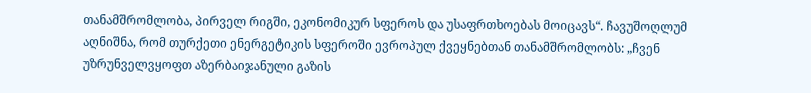თანამშრომლობა, პირველ რიგში, ეკონომიკურ სფეროს და უსაფრთხოებას მოიცავს“. ჩავუშოღლუმ აღნიშნა, რომ თურქეთი ენერგეტიკის სფეროში ევროპულ ქვეყნებთან თანამშრომლობს: „ჩვენ უზრუნველვყოფთ აზერბაიჯანული გაზის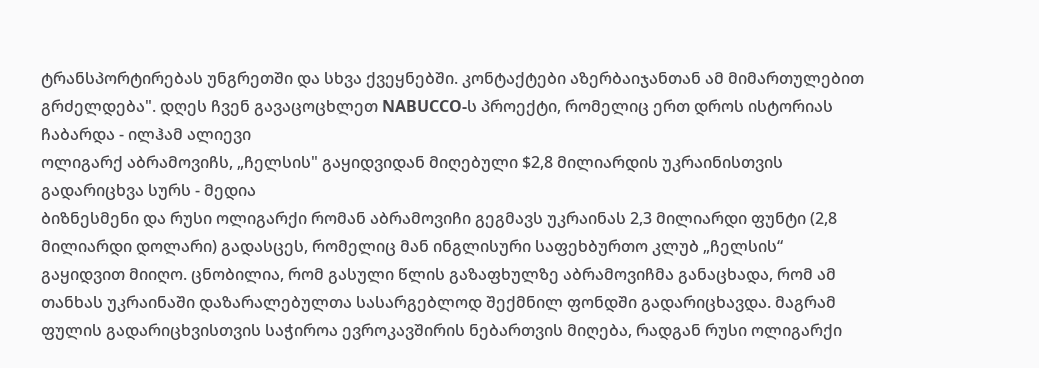ტრანსპორტირებას უნგრეთში და სხვა ქვეყნებში. კონტაქტები აზერბაიჯანთან ამ მიმართულებით გრძელდება". დღეს ჩვენ გავაცოცხლეთ NABUCCO-ს პროექტი, რომელიც ერთ დროს ისტორიას ჩაბარდა - ილჰამ ალიევი
ოლიგარქ აბრამოვიჩს, „ჩელსის" გაყიდვიდან მიღებული $2,8 მილიარდის უკრაინისთვის გადარიცხვა სურს - მედია
ბიზნესმენი და რუსი ოლიგარქი რომან აბრამოვიჩი გეგმავს უკრაინას 2,3 მილიარდი ფუნტი (2,8 მილიარდი დოლარი) გადასცეს, რომელიც მან ინგლისური საფეხბურთო კლუბ „ჩელსის“ გაყიდვით მიიღო. ცნობილია, რომ გასული წლის გაზაფხულზე აბრამოვიჩმა განაცხადა, რომ ამ თანხას უკრაინაში დაზარალებულთა სასარგებლოდ შექმნილ ფონდში გადარიცხავდა. მაგრამ ფულის გადარიცხვისთვის საჭიროა ევროკავშირის ნებართვის მიღება, რადგან რუსი ოლიგარქი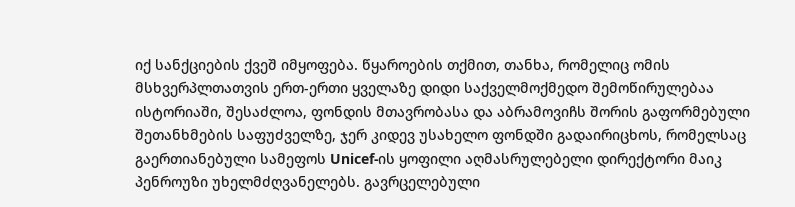იქ სანქციების ქვეშ იმყოფება. წყაროების თქმით, თანხა, რომელიც ომის მსხვერპლთათვის ერთ-ერთი ყველაზე დიდი საქველმოქმედო შემოწირულებაა ისტორიაში, შესაძლოა, ფონდის მთავრობასა და აბრამოვიჩს შორის გაფორმებული შეთანხმების საფუძველზე, ჯერ კიდევ უსახელო ფონდში გადაირიცხოს, რომელსაც გაერთიანებული სამეფოს Unicef-ის ყოფილი აღმასრულებელი დირექტორი მაიკ პენროუზი უხელმძღვანელებს. გავრცელებული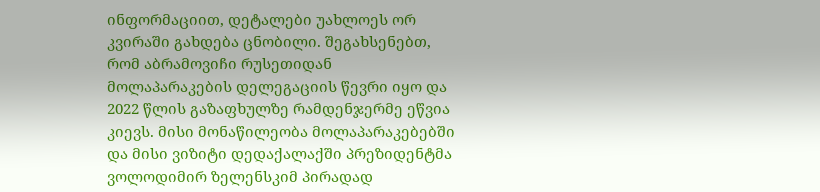ინფორმაციით, დეტალები უახლოეს ორ კვირაში გახდება ცნობილი. შეგახსენებთ, რომ აბრამოვიჩი რუსეთიდან მოლაპარაკების დელეგაციის წევრი იყო და 2022 წლის გაზაფხულზე რამდენჯერმე ეწვია კიევს. მისი მონაწილეობა მოლაპარაკებებში და მისი ვიზიტი დედაქალაქში პრეზიდენტმა ვოლოდიმირ ზელენსკიმ პირადად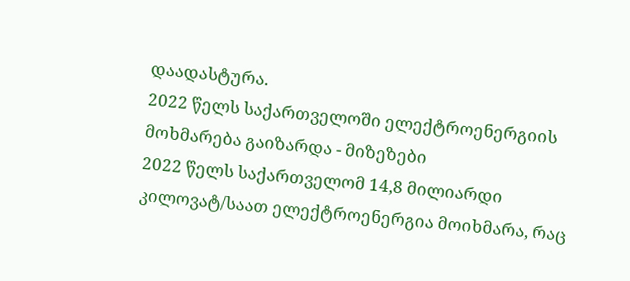დაადასტურა.
2022 წელს საქართველოში ელექტროენერგიის მოხმარება გაიზარდა - მიზეზები
2022 წელს საქართველომ 14,8 მილიარდი კილოვატ/საათ ელექტროენერგია მოიხმარა, რაც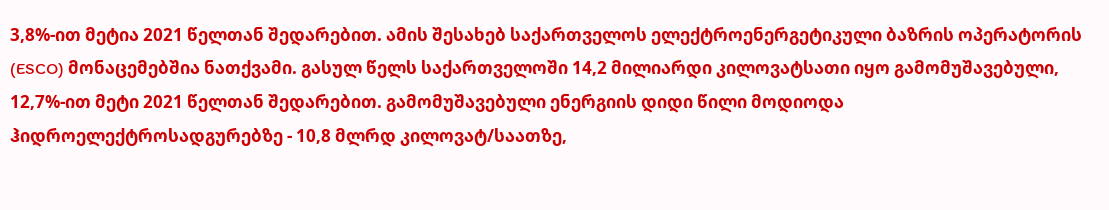3,8%-ით მეტია 2021 წელთან შედარებით. ამის შესახებ საქართველოს ელექტროენერგეტიკული ბაზრის ოპერატორის (ESCO) მონაცემებშია ნათქვამი. გასულ წელს საქართველოში 14,2 მილიარდი კილოვატსათი იყო გამომუშავებული, 12,7%-ით მეტი 2021 წელთან შედარებით. გამომუშავებული ენერგიის დიდი წილი მოდიოდა ჰიდროელექტროსადგურებზე - 10,8 მლრდ კილოვატ/საათზე,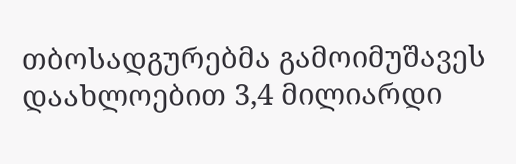თბოსადგურებმა გამოიმუშავეს დაახლოებით 3,4 მილიარდი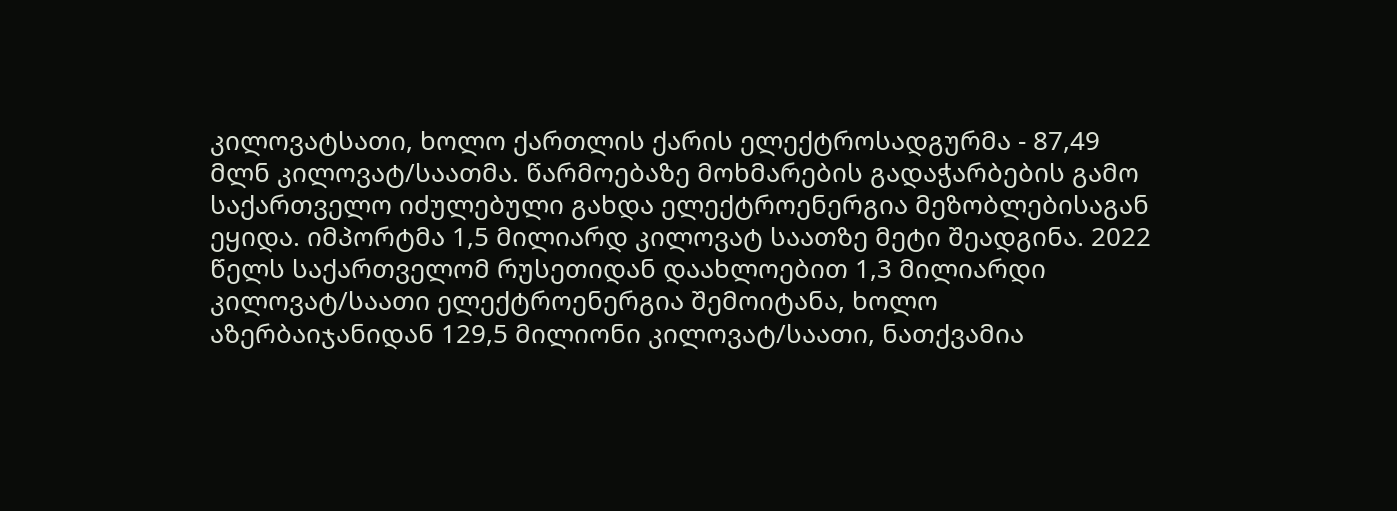კილოვატსათი, ხოლო ქართლის ქარის ელექტროსადგურმა - 87,49 მლნ კილოვატ/საათმა. წარმოებაზე მოხმარების გადაჭარბების გამო საქართველო იძულებული გახდა ელექტროენერგია მეზობლებისაგან ეყიდა. იმპორტმა 1,5 მილიარდ კილოვატ საათზე მეტი შეადგინა. 2022 წელს საქართველომ რუსეთიდან დაახლოებით 1,3 მილიარდი კილოვატ/საათი ელექტროენერგია შემოიტანა, ხოლო აზერბაიჯანიდან 129,5 მილიონი კილოვატ/საათი, ნათქვამია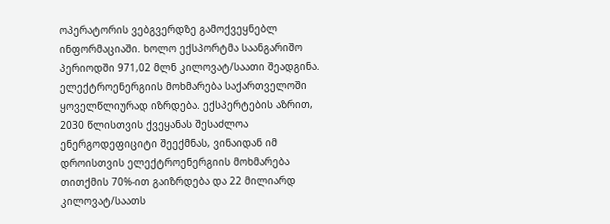ოპერატორის ვებგვერდზე გამოქვეყნებლ ინფორმაციაში. ხოლო ექსპორტმა საანგარიშო პერიოდში 971,02 მლნ კილოვატ/საათი შეადგინა. ელექტროენერგიის მოხმარება საქართველოში ყოველწლიურად იზრდება. ექსპერტების აზრით, 2030 წლისთვის ქვეყანას შესაძლოა ენერგოდეფიციტი შეექმნას, ვინაიდან იმ დროისთვის ელექტროენერგიის მოხმარება თითქმის 70%-ით გაიზრდება და 22 მილიარდ კილოვატ/საათს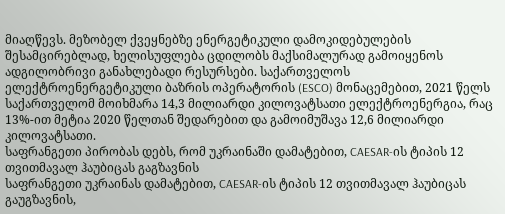მიაღწევს. მეზობელ ქვეყნებზე ენერგეტიკული დამოკიდებულების შესამცირებლად, ხელისუფლება ცდილობს მაქსიმალურად გამოიყენოს ადგილობრივი განახლებადი რესურსები. საქართველოს ელექტროენერგეტიკული ბაზრის ოპერატორის (ESCO) მონაცემებით, 2021 წელს საქართველომ მოიხმარა 14,3 მილიარდი კილოვატსათი ელექტროენერგია, რაც 13%-ით მეტია 2020 წელთან შედარებით და გამოიმუშავა 12,6 მილიარდი კილოვატსათი.
საფრანგეთი პირობას დებს, რომ უკრაინაში დამატებით, CAESAR-ის ტიპის 12 თვითმავალ ჰაუბიცას გაგზავნის
საფრანგეთი უკრაინას დამატებით, CAESAR-ის ტიპის 12 თვითმავალ ჰაუბიცას გაუგზავნის,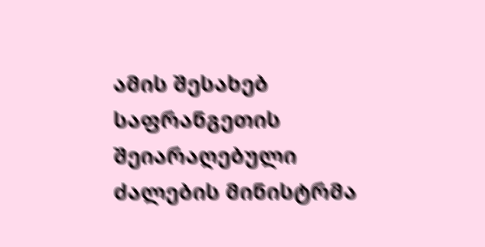ამის შესახებ საფრანგეთის შეიარაღებული ძალების მინისტრმა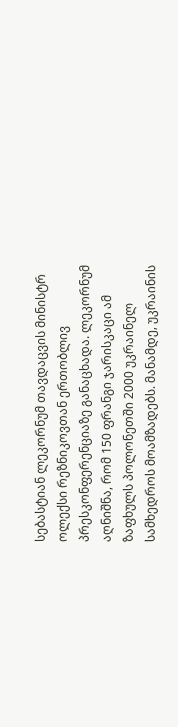სებასტიან ლეკორნუმ თავდაცვის მინისტრ ოლექსი რეზნიკოვთან ერთობლივ პრესკონფერენციაზე განაცხადა. ლეკორნუმ აღნიშნა, რომ 150 ფრანგი ჯარისკაცი ამ ზაფხულს პოლონეთში 2000 უკრაინელ სამხედროს მოამზადებს. მანამდე, უკრაინის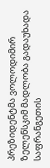პრეზიდენტმა ვოლოდიმირ ზელენსკიმ მადლობა გადაუხადა საფრანგეთის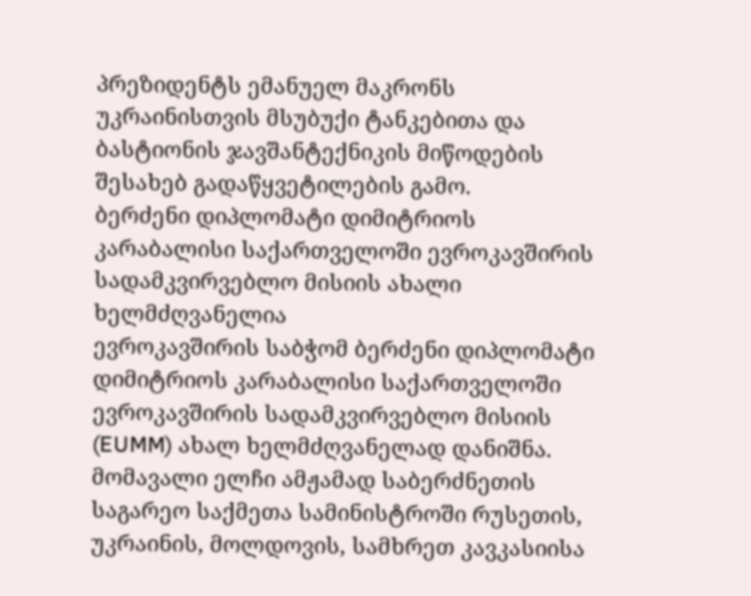პრეზიდენტს ემანუელ მაკრონს უკრაინისთვის მსუბუქი ტანკებითა და ბასტიონის ჯავშანტექნიკის მიწოდების შესახებ გადაწყვეტილების გამო.
ბერძენი დიპლომატი დიმიტრიოს კარაბალისი საქართველოში ევროკავშირის სადამკვირვებლო მისიის ახალი ხელმძღვანელია
ევროკავშირის საბჭომ ბერძენი დიპლომატი დიმიტრიოს კარაბალისი საქართველოში ევროკავშირის სადამკვირვებლო მისიის (EUMM) ახალ ხელმძღვანელად დანიშნა. მომავალი ელჩი ამჟამად საბერძნეთის საგარეო საქმეთა სამინისტროში რუსეთის, უკრაინის, მოლდოვის, სამხრეთ კავკასიისა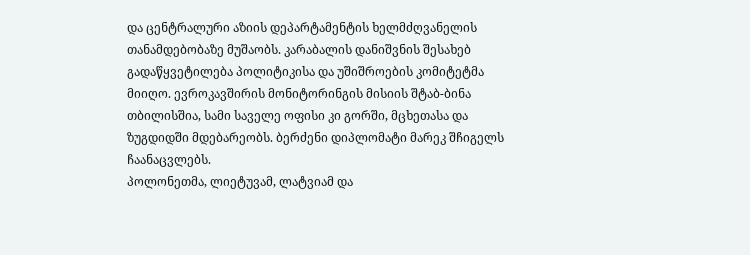და ცენტრალური აზიის დეპარტამენტის ხელმძღვანელის თანამდებობაზე მუშაობს. კარაბალის დანიშვნის შესახებ გადაწყვეტილება პოლიტიკისა და უშიშროების კომიტეტმა მიიღო. ევროკავშირის მონიტორინგის მისიის შტაბ-ბინა თბილისშია, სამი საველე ოფისი კი გორში, მცხეთასა და ზუგდიდში მდებარეობს. ბერძენი დიპლომატი მარეკ შჩიგელს ჩაანაცვლებს.
პოლონეთმა, ლიეტუვამ, ლატვიამ და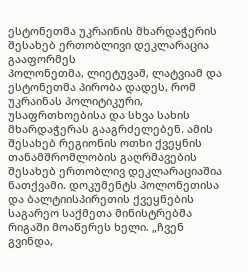ესტონეთმა უკრაინის მხარდაჭერის შესახებ ერთობლივი დეკლარაცია გააფორმეს
პოლონეთმა, ლიეტუვამ, ლატვიამ და ესტონეთმა პირობა დადეს, რომ უკრაინას პოლიტიკური, უსაფრთხოებისა და სხვა სახის მხარდაჭერას გააგრძელებენ. ამის შესახებ რეგიონის ოთხი ქვეყნის თანამშრომლობის გაღრმავების შესახებ ერთობლივ დეკლარაციაშია ნათქვამი. დოკუმენტს პოლონეთისა და ბალტიისპირეთის ქვეყნების საგარეო საქმეთა მინისტრებმა რიგაში მოაწერეს ხელი. „ჩვენ გვინდა,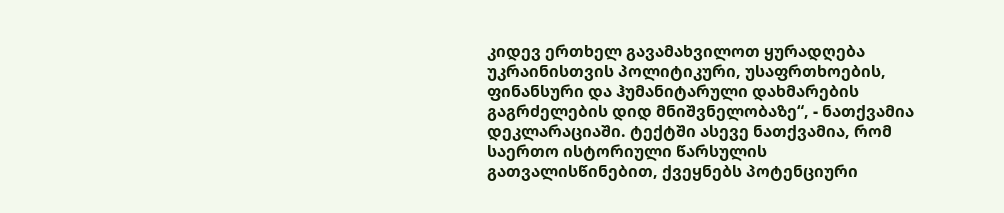კიდევ ერთხელ გავამახვილოთ ყურადღება უკრაინისთვის პოლიტიკური, უსაფრთხოების, ფინანსური და ჰუმანიტარული დახმარების გაგრძელების დიდ მნიშვნელობაზე“, - ნათქვამია დეკლარაციაში. ტექტში ასევე ნათქვამია, რომ საერთო ისტორიული წარსულის გათვალისწინებით, ქვეყნებს პოტენციური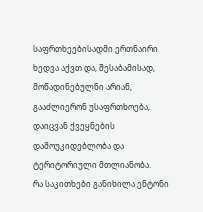საფრთხეებისადმი ერთნაირი ხედვა აქვთ და, შესაბამისად, მოწადინებულნი არიან, გააძლიერონ უსაფრთხოება, დაიცვან ქვეყნების დამოუკიდებლობა და ტერიტორიული მთლიანობა.
რა საკითხები განიხილა ენტონი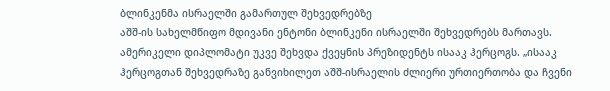ბლინკენმა ისრაელში გამართულ შეხვედრებზე
აშშ-ის სახელმწიფო მდივანი ენტონი ბლინკენი ისრაელში შეხვედრებს მართავს. ამერიკელი დიპლომატი უკვე შეხვდა ქვეყნის პრეზიდენტს ისააკ ჰერცოგს. „ისააკ ჰერცოგთან შეხვედრაზე განვიხილეთ აშშ-ისრაელის ძლიერი ურთიერთობა და ჩვენი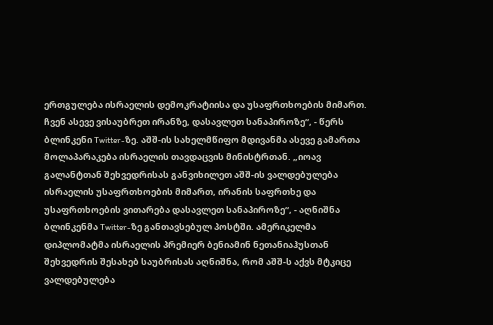ერთგულება ისრაელის დემოკრატიისა და უსაფრთხოების მიმართ. ჩვენ ასევე ვისაუბრეთ ირანზე, დასავლეთ სანაპიროზე“, - წერს ბლინკენი Twitter-ზე. აშშ-ის სახელმწიფო მდივანმა ასევე გამართა მოლაპარაკება ისრაელის თავდაცვის მინისტრთან. „იოავ გალანტთან შეხვედრისას განვიხილეთ აშშ-ის ვალდებულება ისრაელის უსაფრთხოების მიმართ, ირანის საფრთხე და უსაფრთხოების ვითარება დასავლეთ სანაპიროზე“, - აღნიშნა ბლინკენმა Twitter-ზე განთავსებულ პოსტში. ამერიკელმა დიპლომატმა ისრაელის პრემიერ ბენიამინ ნეთანიაჰუსთან შეხვედრის შესახებ საუბრისას აღნიშნა, რომ აშშ-ს აქვს მტკიცე ვალდებულება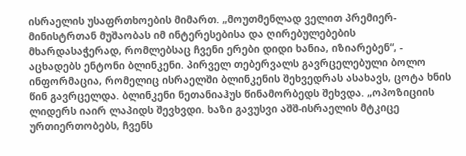ისრაელის უსაფრთხოების მიმართ. „მოუთმენლად ველით პრემიერ-მინისტრთან მუშაობას იმ ინტერესებისა და ღირებულებების მხარდასაჭერად, რომლებსაც ჩვენი ერები დიდი ხანია, იზიარებენ“, - აცხადებს ენტონი ბლინკენი. პირველ თებერვალს გავრცელებული ბოლო ინფორმაცია, რომელიც ისრაელში ბლინკენის შეხვედრას ასახავს, ცოტა ხნის წინ გავრცელდა. ბლინკენი ნეთანიაჰუს წინამორბედს შეხვდა. „ოპოზიციის ლიდერს იაირ ლაპიდს შევხვდი. ხაზი გავუსვი აშშ-ისრაელის მტკიცე ურთიერთობებს, ჩვენს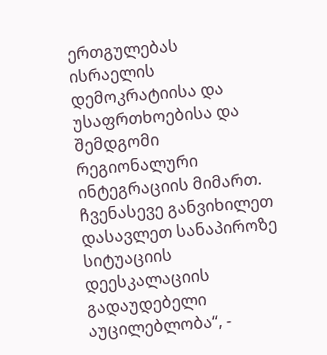ერთგულებას ისრაელის დემოკრატიისა და უსაფრთხოებისა და შემდგომი რეგიონალური ინტეგრაციის მიმართ. ჩვენასევე განვიხილეთ დასავლეთ სანაპიროზე სიტუაციის დეესკალაციის გადაუდებელი აუცილებლობა“, -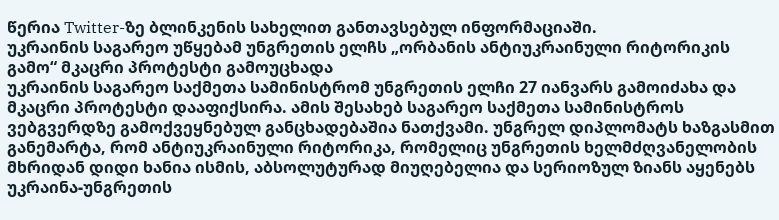წერია Twitter-ზე ბლინკენის სახელით განთავსებულ ინფორმაციაში.
უკრაინის საგარეო უწყებამ უნგრეთის ელჩს „ორბანის ანტიუკრაინული რიტორიკის გამო“ მკაცრი პროტესტი გამოუცხადა
უკრაინის საგარეო საქმეთა სამინისტრომ უნგრეთის ელჩი 27 იანვარს გამოიძახა და მკაცრი პროტესტი დააფიქსირა. ამის შესახებ საგარეო საქმეთა სამინისტროს ვებგვერდზე გამოქვეყნებულ განცხადებაშია ნათქვამი. უნგრელ დიპლომატს ხაზგასმით განემარტა, რომ ანტიუკრაინული რიტორიკა, რომელიც უნგრეთის ხელმძღვანელობის მხრიდან დიდი ხანია ისმის, აბსოლუტურად მიუღებელია და სერიოზულ ზიანს აყენებს უკრაინა-უნგრეთის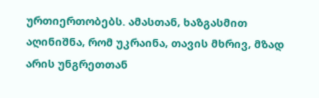ურთიერთობებს. ამასთან, ხაზგასმით აღინიშნა, რომ უკრაინა, თავის მხრივ, მზად არის უნგრეთთან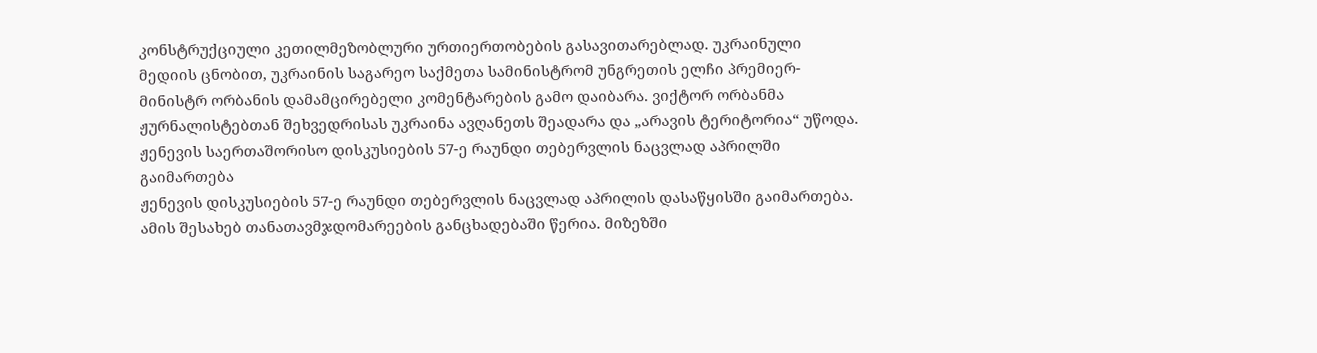კონსტრუქციული კეთილმეზობლური ურთიერთობების გასავითარებლად. უკრაინული მედიის ცნობით, უკრაინის საგარეო საქმეთა სამინისტრომ უნგრეთის ელჩი პრემიერ-მინისტრ ორბანის დამამცირებელი კომენტარების გამო დაიბარა. ვიქტორ ორბანმა ჟურნალისტებთან შეხვედრისას უკრაინა ავღანეთს შეადარა და „არავის ტერიტორია“ უწოდა.
ჟენევის საერთაშორისო დისკუსიების 57-ე რაუნდი თებერვლის ნაცვლად აპრილში გაიმართება
ჟენევის დისკუსიების 57-ე რაუნდი თებერვლის ნაცვლად აპრილის დასაწყისში გაიმართება. ამის შესახებ თანათავმჯდომარეების განცხადებაში წერია. მიზეზში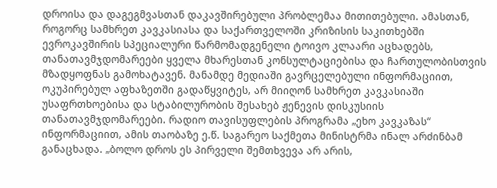დროისა და დაგეგმვასთან დაკავშირებული პრობლემაა მითითებული. ამასთან, როგორც სამხრეთ კავკასიასა და საქართველოში კრიზისის საკითხებში ევროკავშირის სპეციალური წარმომადგენელი ტოივო კლაარი აცხადებს, თანათავმჯდომარეები ყველა მხარესთან კონსულტაციებისა და ჩართულობისთვის მზადყოფნას გამოხატავენ. მანამდე მედიაში გავრცელებული ინფორმაციით, ოკუპირებულ აფხაზეთში გადაწყვიტეს, არ მიიღონ სამხრეთ კავკასიაში უსაფრთხოებისა და სტაბილურობის შესახებ ჟენევის დისკუსიის თანათავმჯდომარეები. რადიო თავისუფლების პროგრამა „ეხო კავკაზას“ ინფორმაციით, ამის თაობაზე ე.წ. საგარეო საქმეთა მინისტრმა ინალ არძინბამ განაცხადა. „ბოლო დროს ეს პირველი შემთხვევა არ არის,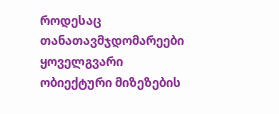როდესაც თანათავმჯდომარეები ყოველგვარი ობიექტური მიზეზების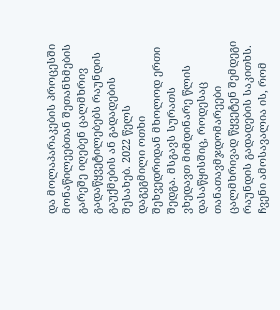და მოლაპარაკების პროცესში მონაწილეებთან შეთანხმების გარეშე იღებენ ცალმხრივ გადაწყვეტილებებს რაუნდის გაუქმების ან გადადების შესახებ. 2022 წელს დაგეგმილი ოთხი შეხვედრიდან მხოლოდ ერთი შედგა. მსგავს სურათს ვხედავთ მიმდინარე წლის დასაწყისშიც, როდესაც თანათავმჯდომარეები ცალმხრივად წყვეტენ შემდეგი რაუნდის გადადების საკითხს. ჩვენი ამოსავალია ის, რომ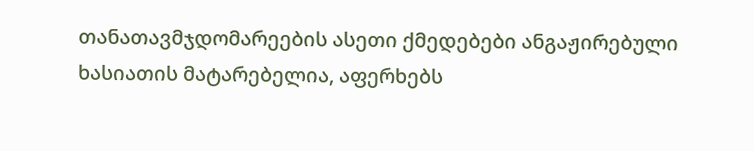თანათავმჯდომარეების ასეთი ქმედებები ანგაჟირებული ხასიათის მატარებელია, აფერხებს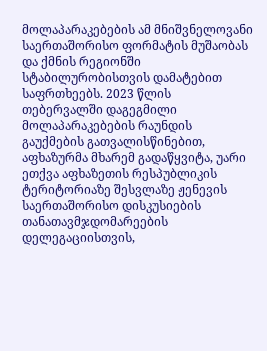მოლაპარაკებების ამ მნიშვნელოვანი საერთაშორისო ფორმატის მუშაობას და ქმნის რეგიონში სტაბილურობისთვის დამატებით საფრთხეებს. 2023 წლის თებერვალში დაგეგმილი მოლაპარაკებების რაუნდის გაუქმების გათვალისწინებით, აფხაზურმა მხარემ გადაწყვიტა, უარი ეთქვა აფხაზეთის რესპუბლიკის ტერიტორიაზე შესვლაზე ჟენევის საერთაშორისო დისკუსიების თანათავმჯდომარეების დელეგაციისთვის,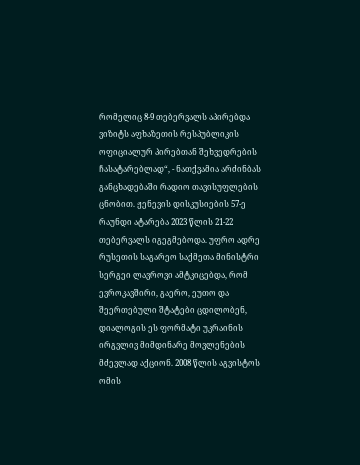რომელიც 8-9 თებერვალს აპირებდა ვიზიტს აფხაზეთის რესპუბლიკის ოფიციალურ პირებთან შეხვედრების ჩასატარებლად“, - ნათქვამია არძინბას განცხადებაში რადიო თავისუფლების ცნობით. ჟენევის დისკუსიების 57-ე რაუნდი ატარება 2023 წლის 21-22 თებერვალს იგეგმებოდა. უფრო ადრე რუსეთის საგარეო საქმეთა მინისტრი სერგეი ლავროვი ამტკიცებდა, რომ ევროკავშირი, გაერო, ეუთო და შეერთებული შტატები ცდილობენ, დიალოგის ეს ფორმატი უკრაინის ირგვლივ მიმდინარე მოვლენების მძევლად აქციონ. 2008 წლის აგვისტოს ომის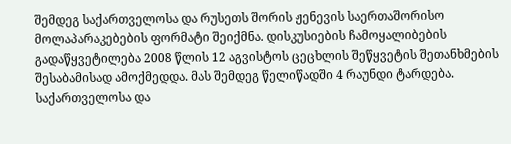შემდეგ საქართველოსა და რუსეთს შორის ჟენევის საერთაშორისო მოლაპარაკებების ფორმატი შეიქმნა. დისკუსიების ჩამოყალიბების გადაწყვეტილება 2008 წლის 12 აგვისტოს ცეცხლის შეწყვეტის შეთანხმების შესაბამისად ამოქმედდა. მას შემდეგ წელიწადში 4 რაუნდი ტარდება. საქართველოსა და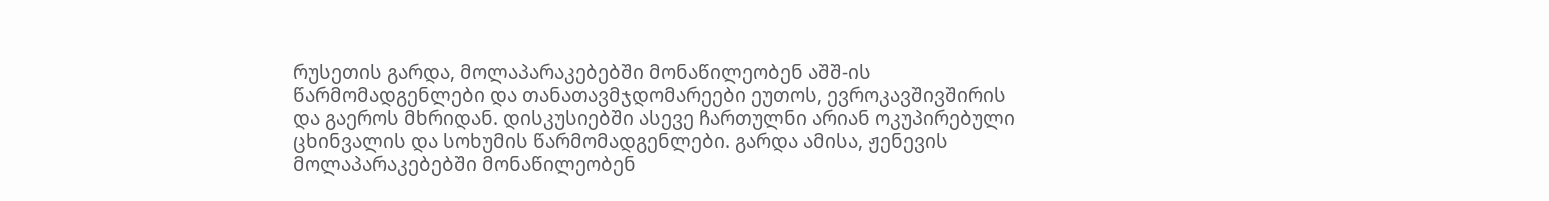რუსეთის გარდა, მოლაპარაკებებში მონაწილეობენ აშშ-ის წარმომადგენლები და თანათავმჯდომარეები ეუთოს, ევროკავშივშირის და გაეროს მხრიდან. დისკუსიებში ასევე ჩართულნი არიან ოკუპირებული ცხინვალის და სოხუმის წარმომადგენლები. გარდა ამისა, ჟენევის მოლაპარაკებებში მონაწილეობენ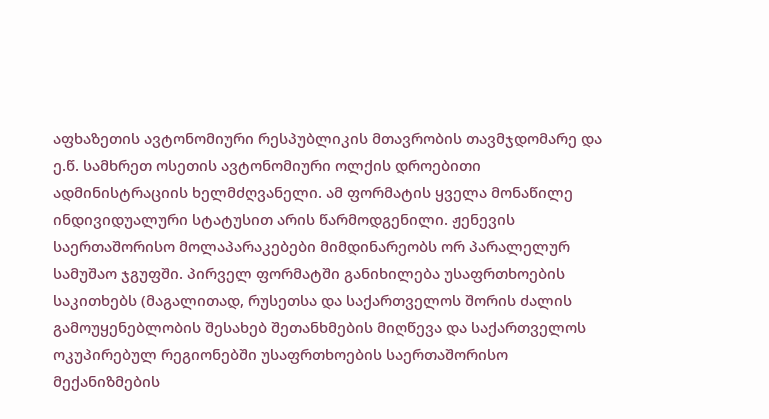აფხაზეთის ავტონომიური რესპუბლიკის მთავრობის თავმჯდომარე და ე.წ. სამხრეთ ოსეთის ავტონომიური ოლქის დროებითი ადმინისტრაციის ხელმძღვანელი. ამ ფორმატის ყველა მონაწილე ინდივიდუალური სტატუსით არის წარმოდგენილი. ჟენევის საერთაშორისო მოლაპარაკებები მიმდინარეობს ორ პარალელურ სამუშაო ჯგუფში. პირველ ფორმატში განიხილება უსაფრთხოების საკითხებს (მაგალითად, რუსეთსა და საქართველოს შორის ძალის გამოუყენებლობის შესახებ შეთანხმების მიღწევა და საქართველოს ოკუპირებულ რეგიონებში უსაფრთხოების საერთაშორისო მექანიზმების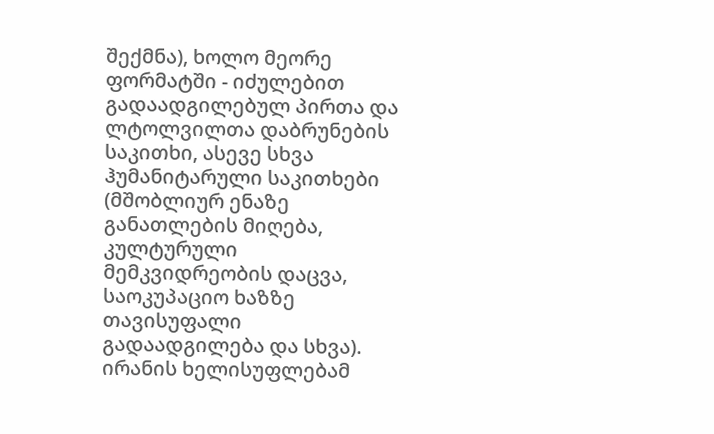შექმნა), ხოლო მეორე ფორმატში - იძულებით გადაადგილებულ პირთა და ლტოლვილთა დაბრუნების საკითხი, ასევე სხვა ჰუმანიტარული საკითხები (მშობლიურ ენაზე განათლების მიღება, კულტურული მემკვიდრეობის დაცვა, საოკუპაციო ხაზზე თავისუფალი გადაადგილება და სხვა).
ირანის ხელისუფლებამ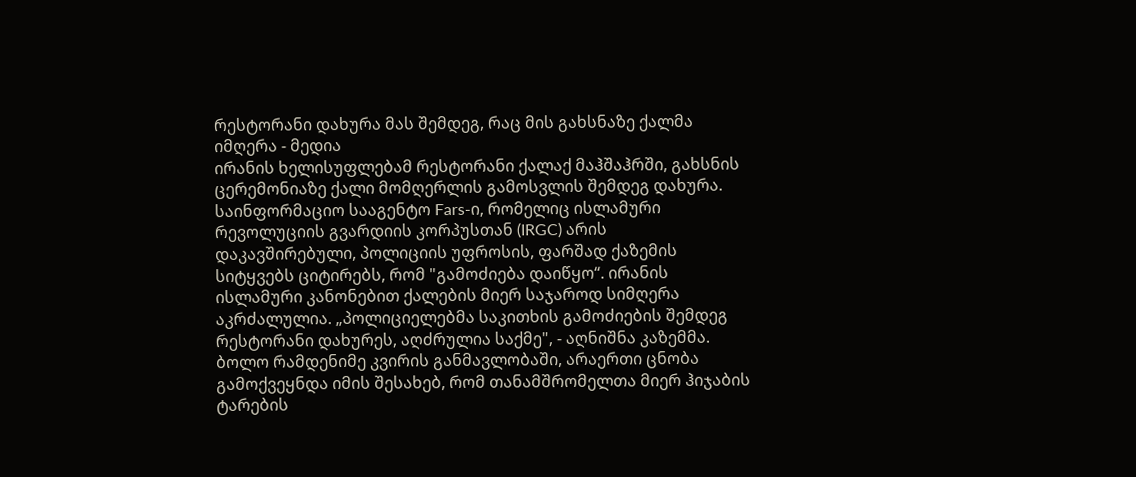რესტორანი დახურა მას შემდეგ, რაც მის გახსნაზე ქალმა იმღერა - მედია
ირანის ხელისუფლებამ რესტორანი ქალაქ მაჰშაჰრში, გახსნის ცერემონიაზე ქალი მომღერლის გამოსვლის შემდეგ დახურა. საინფორმაციო სააგენტო Fars-ი, რომელიც ისლამური რევოლუციის გვარდიის კორპუსთან (IRGC) არის დაკავშირებული, პოლიციის უფროსის, ფარშად ქაზემის სიტყვებს ციტირებს, რომ "გამოძიება დაიწყო“. ირანის ისლამური კანონებით ქალების მიერ საჯაროდ სიმღერა აკრძალულია. „პოლიციელებმა საკითხის გამოძიების შემდეგ რესტორანი დახურეს, აღძრულია საქმე", - აღნიშნა კაზემმა. ბოლო რამდენიმე კვირის განმავლობაში, არაერთი ცნობა გამოქვეყნდა იმის შესახებ, რომ თანამშრომელთა მიერ ჰიჯაბის ტარების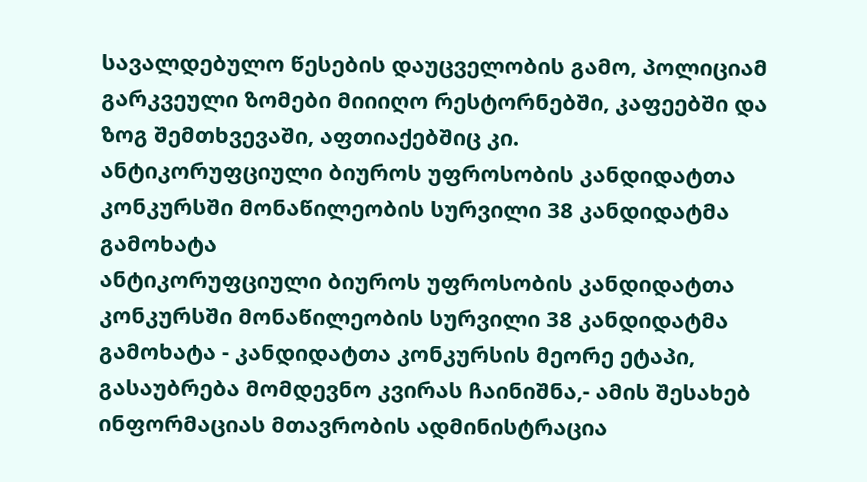სავალდებულო წესების დაუცველობის გამო, პოლიციამ გარკვეული ზომები მიიიღო რესტორნებში, კაფეებში და ზოგ შემთხვევაში, აფთიაქებშიც კი.
ანტიკორუფციული ბიუროს უფროსობის კანდიდატთა კონკურსში მონაწილეობის სურვილი 38 კანდიდატმა გამოხატა
ანტიკორუფციული ბიუროს უფროსობის კანდიდატთა კონკურსში მონაწილეობის სურვილი 38 კანდიდატმა გამოხატა - კანდიდატთა კონკურსის მეორე ეტაპი, გასაუბრება მომდევნო კვირას ჩაინიშნა,- ამის შესახებ ინფორმაციას მთავრობის ადმინისტრაცია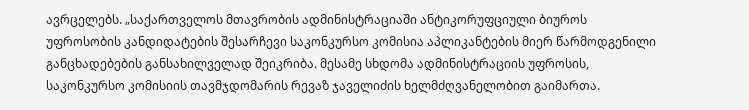ავრცელებს. „საქართველოს მთავრობის ადმინისტრაციაში ანტიკორუფციული ბიუროს უფროსობის კანდიდატების შესარჩევი საკონკურსო კომისია აპლიკანტების მიერ წარმოდგენილი განცხადებების განსახილველად შეიკრიბა. მესამე სხდომა ადმინისტრაციის უფროსის, საკონკურსო კომისიის თავმჯდომარის რევაზ ჯაველიძის ხელმძღვანელობით გაიმართა.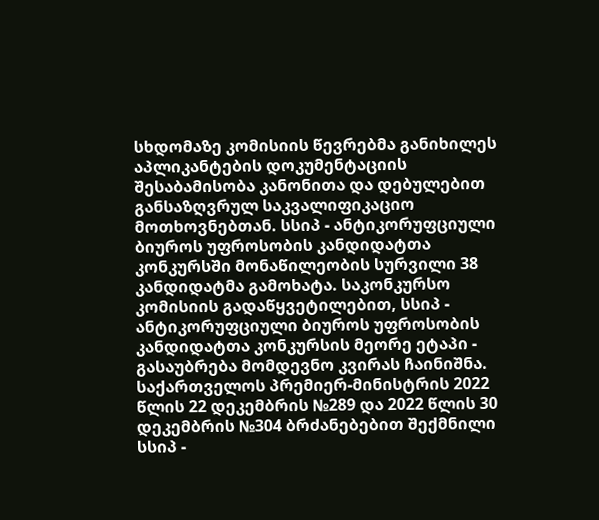სხდომაზე კომისიის წევრებმა განიხილეს აპლიკანტების დოკუმენტაციის შესაბამისობა კანონითა და დებულებით განსაზღვრულ საკვალიფიკაციო მოთხოვნებთან. სსიპ - ანტიკორუფციული ბიუროს უფროსობის კანდიდატთა კონკურსში მონაწილეობის სურვილი 38 კანდიდატმა გამოხატა. საკონკურსო კომისიის გადაწყვეტილებით, სსიპ - ანტიკორუფციული ბიუროს უფროსობის კანდიდატთა კონკურსის მეორე ეტაპი - გასაუბრება მომდევნო კვირას ჩაინიშნა. საქართველოს პრემიერ-მინისტრის 2022 წლის 22 დეკემბრის №289 და 2022 წლის 30 დეკემბრის №304 ბრძანებებით შექმნილი სსიპ -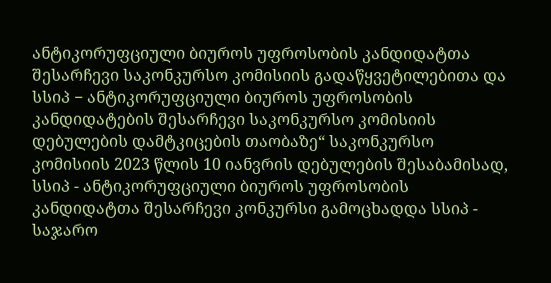ანტიკორუფციული ბიუროს უფროსობის კანდიდატთა შესარჩევი საკონკურსო კომისიის გადაწყვეტილებითა და სსიპ − ანტიკორუფციული ბიუროს უფროსობის კანდიდატების შესარჩევი საკონკურსო კომისიის დებულების დამტკიცების თაობაზე“ საკონკურსო კომისიის 2023 წლის 10 იანვრის დებულების შესაბამისად, სსიპ - ანტიკორუფციული ბიუროს უფროსობის კანდიდატთა შესარჩევი კონკურსი გამოცხადდა სსიპ - საჯარო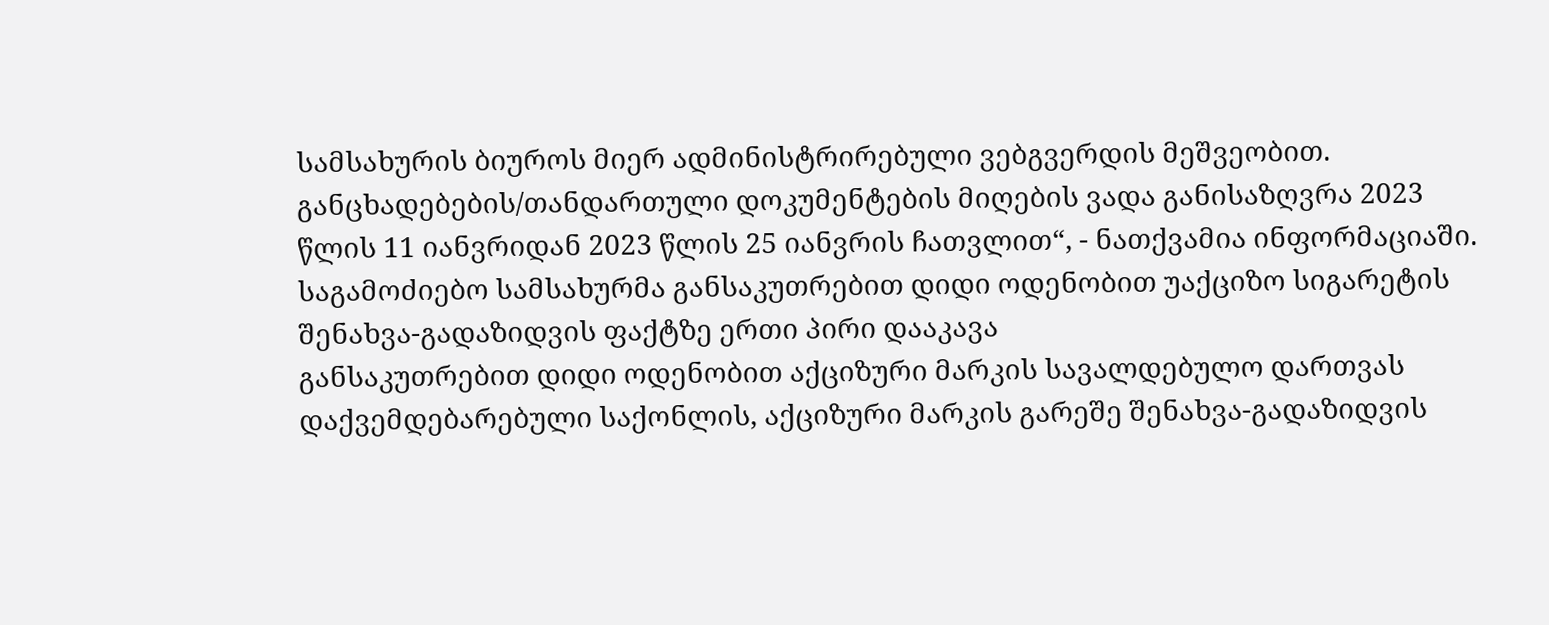სამსახურის ბიუროს მიერ ადმინისტრირებული ვებგვერდის მეშვეობით. განცხადებების/თანდართული დოკუმენტების მიღების ვადა განისაზღვრა 2023 წლის 11 იანვრიდან 2023 წლის 25 იანვრის ჩათვლით“, - ნათქვამია ინფორმაციაში.
საგამოძიებო სამსახურმა განსაკუთრებით დიდი ოდენობით უაქციზო სიგარეტის შენახვა-გადაზიდვის ფაქტზე ერთი პირი დააკავა
განსაკუთრებით დიდი ოდენობით აქციზური მარკის სავალდებულო დართვას დაქვემდებარებული საქონლის, აქციზური მარკის გარეშე შენახვა-გადაზიდვის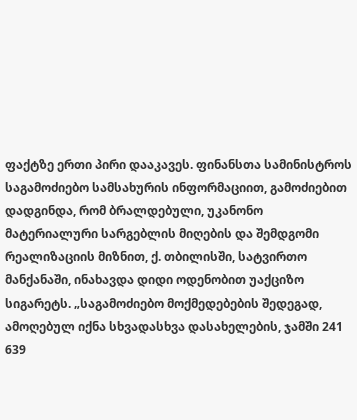ფაქტზე ერთი პირი დააკავეს. ფინანსთა სამინისტროს საგამოძიებო სამსახურის ინფორმაციით, გამოძიებით დადგინდა, რომ ბრალდებული, უკანონო მატერიალური სარგებლის მიღების და შემდგომი რეალიზაციის მიზნით, ქ. თბილისში, სატვირთო მანქანაში, ინახავდა დიდი ოდენობით უაქციზო სიგარეტს. „საგამოძიებო მოქმედებების შედეგად, ამოღებულ იქნა სხვადასხვა დასახელების, ჯამში 241 639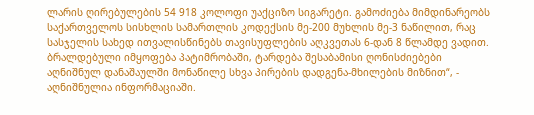ლარის ღირებულების 54 918 კოლოფი უაქციზო სიგარეტი. გამოძიება მიმდინარეობს საქართველოს სისხლის სამართლის კოდექსის მე-200 მუხლის მე-3 ნაწილით, რაც სასჯელის სახედ ითვალისწინებს თავისუფლების აღკვეთას 6-დან 8 წლამდე ვადით. ბრალდებული იმყოფება პატიმრობაში, ტარდება შესაბამისი ღონისძიებები აღნიშნულ დანაშაულში მონაწილე სხვა პირების დადგენა-მხილების მიზნით“, - აღნიშნულია ინფორმაციაში.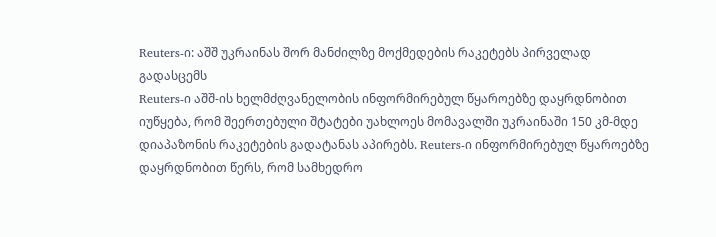Reuters-ი: აშშ უკრაინას შორ მანძილზე მოქმედების რაკეტებს პირველად გადასცემს
Reuters-ი აშშ-ის ხელმძღვანელობის ინფორმირებულ წყაროებზე დაყრდნობით იუწყება, რომ შეერთებული შტატები უახლოეს მომავალში უკრაინაში 150 კმ-მდე დიაპაზონის რაკეტების გადატანას აპირებს. Reuters-ი ინფორმირებულ წყაროებზე დაყრდნობით წერს, რომ სამხედრო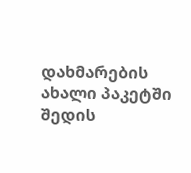დახმარების ახალი პაკეტში შედის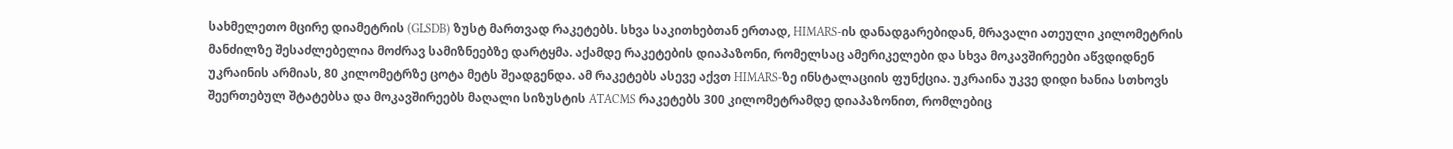სახმელეთო მცირე დიამეტრის (GLSDB) ზუსტ მართვად რაკეტებს. სხვა საკითხებთან ერთად, HIMARS-ის დანადგარებიდან, მრავალი ათეული კილომეტრის მანძილზე შესაძლებელია მოძრავ სამიზნეებზე დარტყმა. აქამდე რაკეტების დიაპაზონი, რომელსაც ამერიკელები და სხვა მოკავშირეები აწვდიდნენ უკრაინის არმიას, 80 კილომეტრზე ცოტა მეტს შეადგენდა. ამ რაკეტებს ასევე აქვთ HIMARS-ზე ინსტალაციის ფუნქცია. უკრაინა უკვე დიდი ხანია სთხოვს შეერთებულ შტატებსა და მოკავშირეებს მაღალი სიზუსტის ATACMS რაკეტებს 300 კილომეტრამდე დიაპაზონით, რომლებიც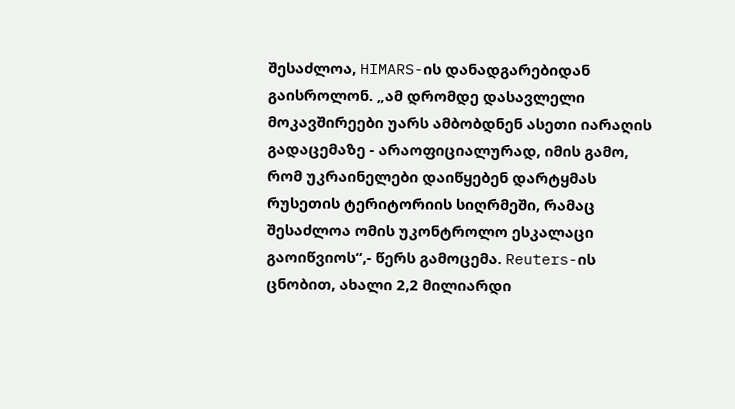შესაძლოა, HIMARS-ის დანადგარებიდან გაისროლონ. „ამ დრომდე დასავლელი მოკავშირეები უარს ამბობდნენ ასეთი იარაღის გადაცემაზე - არაოფიციალურად, იმის გამო, რომ უკრაინელები დაიწყებენ დარტყმას რუსეთის ტერიტორიის სიღრმეში, რამაც შესაძლოა ომის უკონტროლო ესკალაცი გაოიწვიოს“,- წერს გამოცემა. Reuters-ის ცნობით, ახალი 2,2 მილიარდი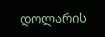დოლარის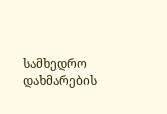სამხედრო დახმარების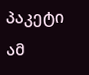პაკეტი ამ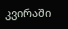კვირაში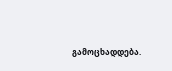გამოცხადდება.